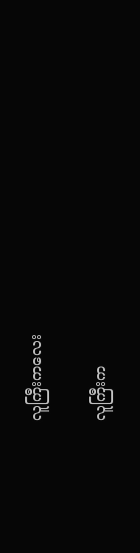လူကြီးကလေး

လူကြီးက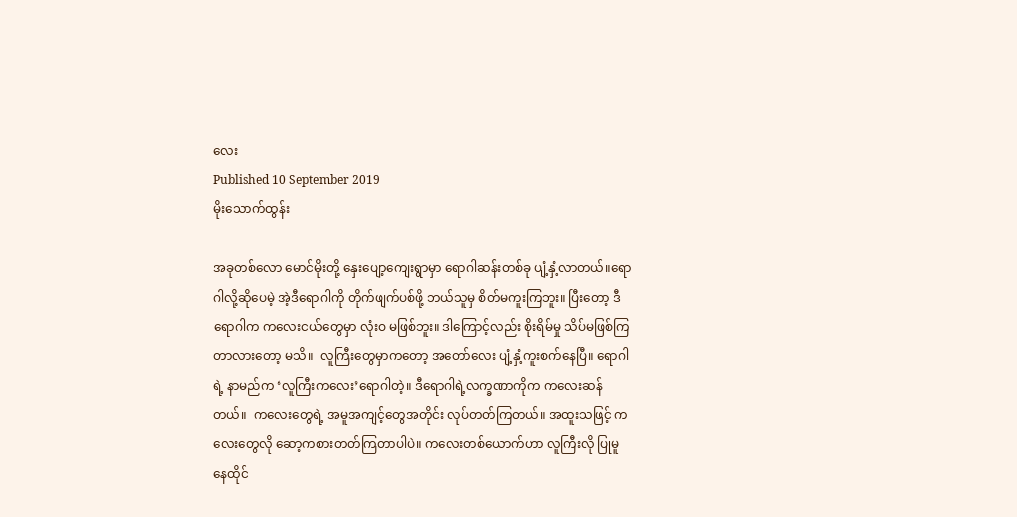လေး
Published 10 September 2019
မိုးသောက်ထွန်း

အခုတစ်လော မောင်မိုးတို့ နှေးပျော့ကျေးရွာမှာ ရောဂါဆန်းတစ်ခု ပျံ့နှံ့လာတယ်။ရောဂါလို့ဆိုပေမဲ့ အဲ့ဒီရောဂါကို တိုက်ဖျက်ပစ်ဖို့ ဘယ်သူမှ စိတ်မကူးကြဘူး။ ပြီးတော့ ဒီရောဂါက ကလေးငယ်တွေမှာ လုံးဝ မဖြစ်ဘူး။ ဒါကြောင့်လည်း စိုးရိမ်မှု သိပ်မဖြစ်ကြ တာလားတော့ မသိ။  လူကြီးတွေမှာကတော့ အတော်လေး ပျံ့နှံ့ကူးစက်နေပြီ။ ရောဂါရဲ့ နာမည်က ‘လူကြီးကလေး’ရောဂါတဲ့။ ဒီရောဂါရဲ့လက္ခဏာကိုက ကလေးဆန်တယ်။  ကလေးတွေရဲ့ အမူအကျင့်တွေအတိုင်း လုပ်တတ်ကြတယ်။ အထူးသဖြင့် ကလေးတွေလို ဆော့ကစားတတ်ကြတာပါပဲ။ ကလေးတစ်ယောက်ဟာ လူကြီးလို ပြုမူနေထိုင်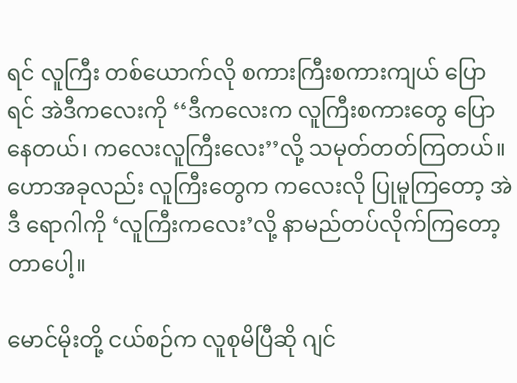ရင် လူကြီး တစ်ယောက်လို စကားကြီးစကားကျယ် ပြောရင် အဲဒီကလေးကို ‘‘ဒီကလေးက လူကြီးစကားတွေ ပြောနေတယ်၊ ကလေးလူကြီးလေး’’လို့ သမုတ်တတ်ကြတယ်။ ဟောအခုလည်း လူကြီးတွေက ကလေးလို ပြုမူကြတော့ အဲဒီ ရောဂါကို ‘လူကြီးကလေး’လို့ နာမည်တပ်လိုက်ကြတော့တာပေါ့။

မောင်မိုးတို့ ငယ်စဉ်က လူစုမိပြီဆို ဂျင်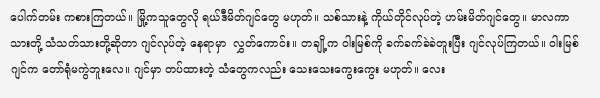ပေါက်တမ်း ကစားကြတယ်။ မြို့ကသူတွေလို ရယ်ဒီမိတ်ဂျင်တွေ မဟုတ်။ သစ်သားနဲ့ ကိုယ်တိုင်လုပ်တဲ့ ဟမ်းမိတ်ဂျင်တွေ။ မာလကာသားတို့ သံသတ်သားတို့ဆိုတာ ဂျင်လုပ်တဲ့ နေရာမှာ  လွှတ်ကောင်း။ တချို့က ၀ါးမြစ်ကို ခက်ခက်ခဲခဲတူးပြီး ဂျင်လုပ်ကြတယ်။ ၀ါးမြစ် ဂျင်က တော်ရုံမကွဲဘူးလေ။ ဂျင်မှာ တပ်ထားတဲ့ သံတွေကလည်း သေးသေးကွေးကွေး မဟုတ်။ လေး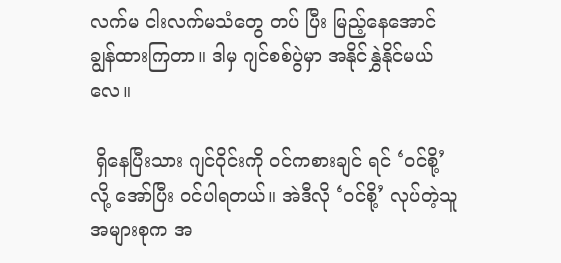လက်မ ငါးလက်မသံတွေ တပ် ပြီး မြည့်နေအောင် ချွန်ထားကြတာ။ ဒါမှ ဂျင်စစ်ပွဲမှာ အနိုင်နွှဲနိုင်မယ်လေ။

 ရှိနေပြီးသား ဂျင်ဝိုင်းကို ဝင်ကစားချင် ရင် ‘ဝင်စို့’ လို့ အော်ပြီး ဝင်ပါရတယ်။ အဲဒီလို ‘ဝင်စို့’ လုပ်တဲ့သူ အများစုက အ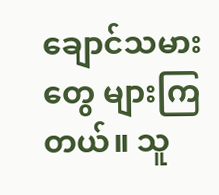ချောင်သမားတွေ များကြတယ်။ သူ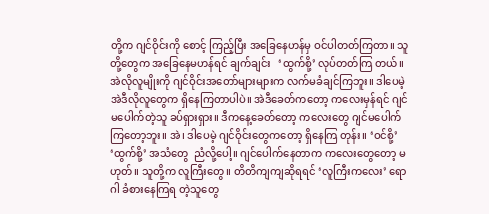တို့က ဂျင်ဝိုင်းကို စောင့် ကြည့်ပြီး အခြေနေဟန်မှ ဝင်ပါတတ်ကြတာ။ သူတို့တွေက အခြေနေမဟန်ရင် ချက်ချင်း   ‘ထွက်စို့’ လုပ်တတ်ကြ တယ်။ အဲလိုလူမျိုးကို ဂျင်ဝိုင်းအတော်များများက လက်မခံချင်ကြဘူး။ ဒါပေမဲ့ အဲဒီလိုလူတွေက ရှိနေကြတာပါပဲ။ အဲဒီခေတ်ကတော့ ကလေးမှန်ရင် ဂျင်မပေါက်တဲ့သူ ခပ်ရှားရှား။ ဒီကနေ့ခေတ်တော့ ကလေးတွေ ဂျင်မပေါက်ကြတော့ဘူး။ အဲ၊ ဒါပေမဲ့ ဂျင်ဝိုင်းတွေကတော့ ရှိနေကြ တုန်း။ ‘ဝင်စို့’ ‘ထွက်စို့’ အသံတွေ  ညံလို့ပေါ့။ ဂျင်ပေါက်နေတာက ကလေးတွေတော့ မဟုတ်။ သူတို့က လူကြီးတွေ။ တိတိကျကျဆိုရရင် ‘လူကြီးကလေး’ ရောဂါ ခံစားနေကြရ တဲ့သူတွေ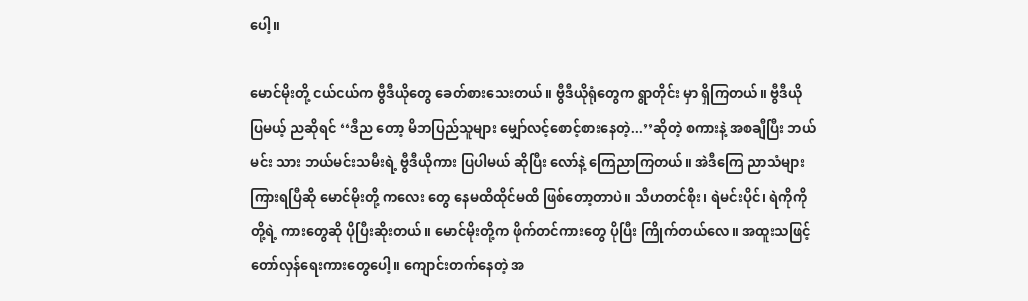ပေါ့။

မောင်မိုးတို့ ငယ်ငယ်က ဗွီဒီယိုတွေ ခေတ်စားသေးတယ်။ ဗွီဒီယိုရုံတွေက ရွာတိုင်း မှာ ရှိကြတယ်။ ဗွီဒီယို ပြမယ့် ညဆိုရင် ‘‘ဒီည တော့ မိဘပြည်သူများ မျှော်လင့်စောင့်စားနေတဲ့...’’ဆိုတဲ့ စကားနဲ့ အစချီပြီး ဘယ်မင်း သား ဘယ်မင်းသမီးရဲ့ ဗွီဒီယိုကား ပြပါမယ် ဆိုပြီး လော်နဲ့ ကြေညာကြတယ်။ အဲဒီကြေ ညာသံများ ကြားရပြီဆို မောင်မိုးတို့ ကလေး တွေ နေမထိထိုင်မထိ ဖြစ်တော့တာပဲ။ သီဟတင်စိုး၊ ရဲမင်းပိုင်၊ ရဲကိုကိုတို့ရဲ့ ကားတွေဆို ပိုပြီးဆိုးတယ်။ မောင်မိုးတို့က ဖိုက်တင်ကားတွေ ပိုပြီး ကြိုက်တယ်လေ။ အထူးသဖြင့် တော်လှန်ရေးကားတွေပေါ့။ ကျောင်းတက်နေတဲ့ အ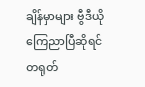ချိန်မှာများ ဗွီဒီယို ကြေညာပြီဆိုရင် တရုတ်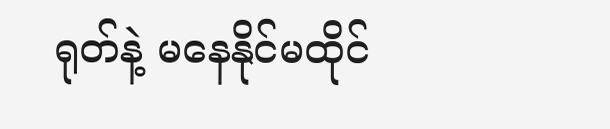ရုတ်နဲ့ မနေနိုင်မထိုင်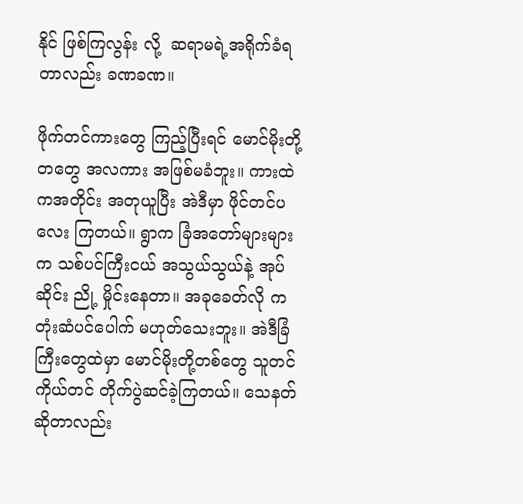နိုင် ဖြစ်ကြလွန်း လို့  ဆရာမရဲ့အရိုက်ခံရတာလည်း ခဏခဏ။

ဖိုက်တင်ကားတွေ ကြည့်ပြီးရင် မောင်မိုးတို့တတွေ အလကား အဖြစ်မခံဘူး။ ကားထဲကအတိုင်း အတုယူပြီး အဲဒီမှာ ဖိုင်တင်ပလေး ကြတယ်။ ရွာက ခြံအတော်များများက သစ်ပင်ကြီးငယ် အသွယ်သွယ်နဲ့ အုပ်ဆိုင်း ညို့ မှိုင်းနေတာ။ အခုခေတ်လို ကတုံးဆံပင်ပေါက် မဟုတ်သေးဘူး။ အဲဒီခြံကြီးတွေထဲမှာ မောင်မိုးတို့တစ်တွေ သူတင်ကိုယ်တင် တိုက်ပွဲဆင်ခဲ့ကြတယ်။ သေနတ်ဆိုတာလည်း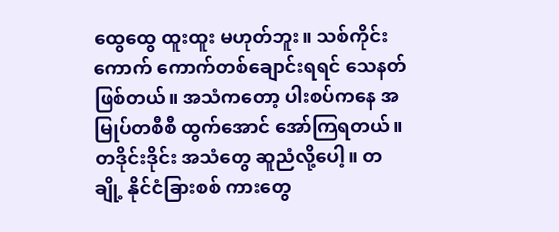ထွေထွေ ထူးထူး မဟုတ်ဘူး။ သစ်ကိုင်း ကောက် ကောက်တစ်ချောင်းရရင် သေနတ်ဖြစ်တယ်။ အသံကတော့ ပါးစပ်ကနေ အမြုပ်တစီစီ ထွက်အောင် အော်ကြရတယ်။ တဒိုင်းဒိုင်း အသံတွေ ဆူညံလို့ပေါ့။ တချို့ နိုင်ငံခြားစစ် ကားတွေ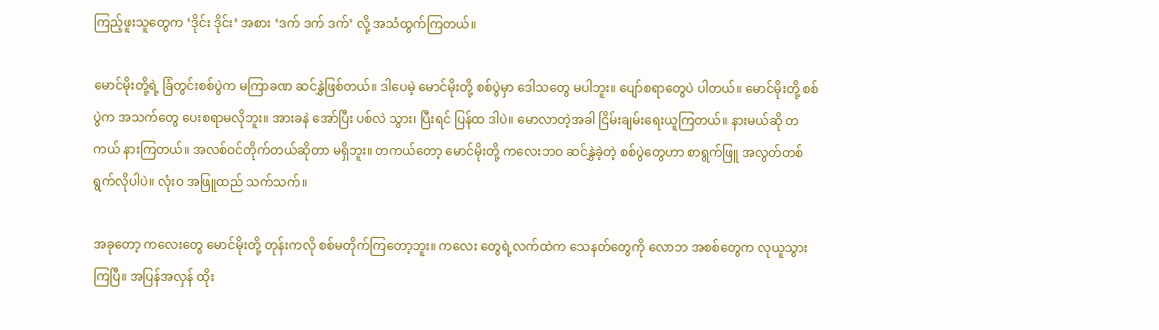ကြည့်ဖူးသူတွေက ‘ဒိုင်း ဒိုင်း’ အစား ‘ဒက် ဒက် ဒက်’ လို့ အသံထွက်ကြတယ်။

မောင်မိုးတို့ရဲ့ ခြံတွင်းစစ်ပွဲက မကြာခဏ ဆင်နွှဲဖြစ်တယ်။ ဒါပေမဲ့ မောင်မိုးတို့ စစ်ပွဲမှာ ဒေါသတွေ မပါဘူး။ ပျော်စရာတွေပဲ ပါတယ်။ မောင်မိုးတို့ စစ်ပွဲက အသက်တွေ ပေးစရာမလိုဘူး။ အားခနဲ အော်ပြီး ပစ်လဲ သွား၊ ပြီးရင် ပြန်ထ ဒါပဲ။ မောလာတဲ့အခါ ငြိမ်းချမ်းရေးယူကြတယ်။ နားမယ်ဆို တကယ် နားကြတယ်။ အလစ်ဝင်တိုက်တယ်ဆိုတာ မရှိဘူး။ တကယ်တော့ မောင်မိုးတို့ ကလေးဘဝ ဆင်နွှဲခဲ့တဲ့ စစ်ပွဲတွေဟာ စာရွက်ဖြူ အလွတ်တစ်ရွက်လိုပါပဲ။ လုံးဝ အဖြူထည် သက်သက်။

အခုတော့ ကလေးတွေ မောင်မိုးတို့ တုန်းကလို စစ်မတိုက်ကြတော့ဘူး။ ကလေး တွေရဲ့လက်ထဲက သေနတ်တွေကို လောဘ အစစ်တွေက လုယူသွားကြပြီ။ အပြန်အလှန် ထိုး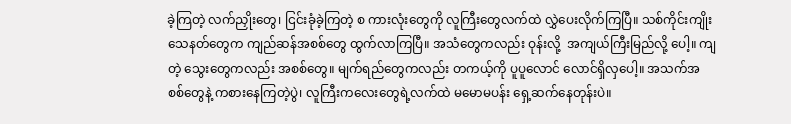ခဲ့ကြတဲ့ လက်ညှိုးတွေ၊ ငြင်းခုံခဲ့ကြတဲ့ စ ကားလုံးတွေကို လူကြီးတွေလက်ထဲ လွှဲပေးလိုက်ကြပြီ။ သစ်ကိုင်းကျိုးသေနတ်တွေက ကျည်ဆန်အစစ်တွေ ထွက်လာကြပြီ။ အသံတွေကလည်း ဝုန်းလို့  အကျယ်ကြီးမြည်လို့ ပေါ့။ ကျတဲ့ သွေးတွေကလည်း အစစ်တွေ။ မျက်ရည်တွေကလည်း တကယ့်ကို ပူပူလောင် လောင်ရှိလှပေါ့။ အသက်အစစ်တွေနဲ့ ကစားနေကြတဲ့ပွဲ၊ လူကြီးကလေးတွေရဲ့လက်ထဲ မမောမပန်း ရှေ့ဆက်နေတုန်းပဲ။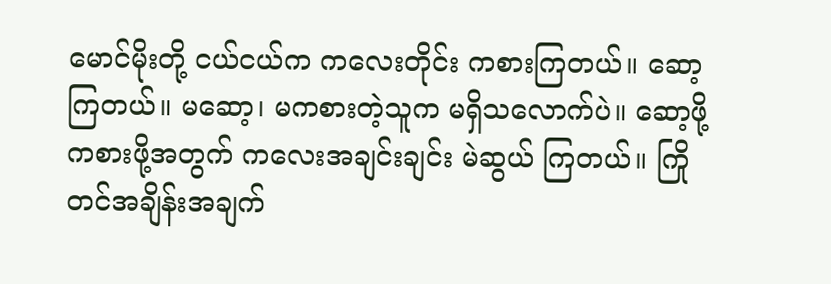မောင်မိုးတို့ ငယ်ငယ်က ကလေးတိုင်း ကစားကြတယ်။ ဆော့ကြတယ်။ မဆော့၊ မကစားတဲ့သူက မရှိသလောက်ပဲ။ ဆော့ဖို့ ကစားဖို့အတွက် ကလေးအချင်းချင်း မဲဆွယ် ကြတယ်။ ကြိုတင်အချိန်းအချက်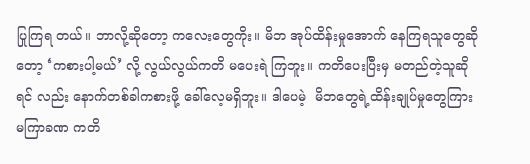ပြုကြရ တယ်။ ဘာလို့ဆိုတော့ ကလေးတွေကိုး။ မိဘ အုပ်ထိန်းမှုအောက် နေကြရသူတွေဆိုတော့ ‘ကစားပါ့မယ်’ လို့ လွယ်လွယ်ကတိ မပေးရဲ ကြဘူး။ ကတိပေးပြီးမှ မတည်တဲ့သူဆိုရင် လည်း နောက်တစ်ခါကစားဖို့ ခေါ်လေ့မရှိဘူး။ ဒါပေမဲ့  မိဘတွေရဲ့ထိန်းချုပ်မှုတွေကြား မကြာခဏ ကတိ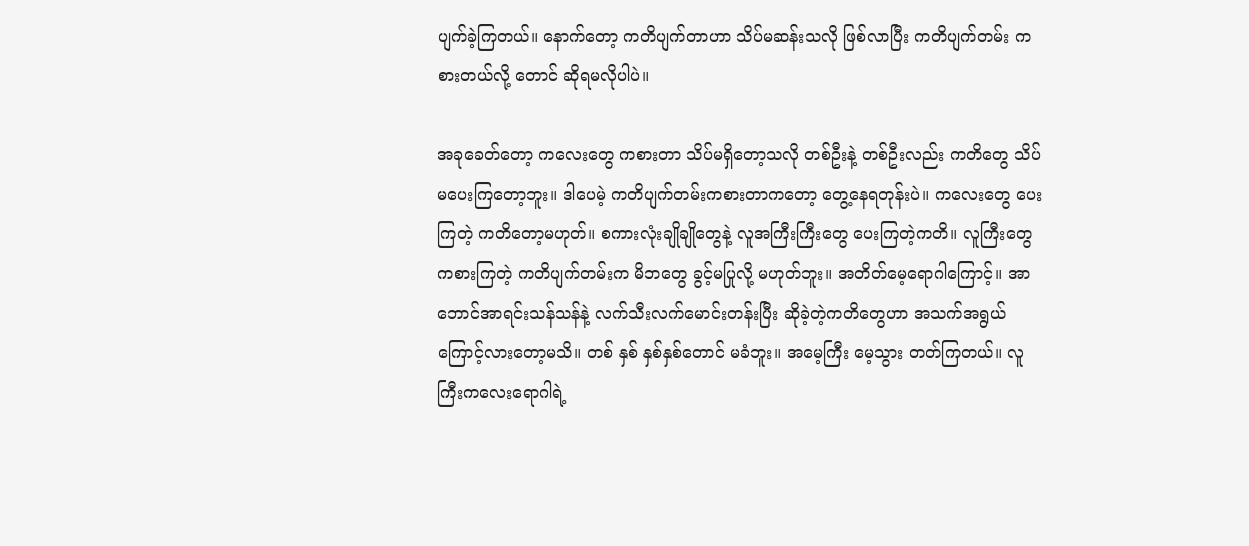ပျက်ခဲ့ကြတယ်။ နောက်တော့ ကတိပျက်တာဟာ သိပ်မဆန်းသလို ဖြစ်လာပြီး ကတိပျက်တမ်း ကစားတယ်လို့ တောင် ဆိုရမလိုပါပဲ။

အခုခေတ်တော့ ကလေးတွေ ကစားတာ သိပ်မရှိတော့သလို တစ်ဦးနဲ့ တစ်ဦးလည်း ကတိတွေ သိပ်မပေးကြတော့ဘူး။ ဒါပေမဲ့ ကတိပျက်တမ်းကစားတာကတော့ တွေ့နေရတုန်းပဲ။ ကလေးတွေ ပေးကြတဲ့ ကတိတော့မဟုတ်။ စကားလုံးချိုချိုတွေနဲ့ လူအကြီးကြီးတွေ ပေးကြတဲ့ကတိ။ လူကြီးတွေ ကစားကြတဲ့ ကတိပျက်တမ်းက မိဘတွေ ခွင့်မပြုလို့ မဟုတ်ဘူး။ အတိတ်မေ့ရောဂါကြောင့်။ အာဘောင်အာရင်းသန်သန်နဲ့ လက်သီးလက်မောင်းတန်းပြီး ဆိုခဲ့တဲ့ကတိတွေဟာ အသက်အရွယ်ကြောင့်လားတော့မသိ။ တစ် နှစ် နှစ်နှစ်တောင် မခံဘူး။ အမေ့ကြီး မေ့သွား တတ်ကြတယ်။ လူကြီးကလေးရောဂါရဲ့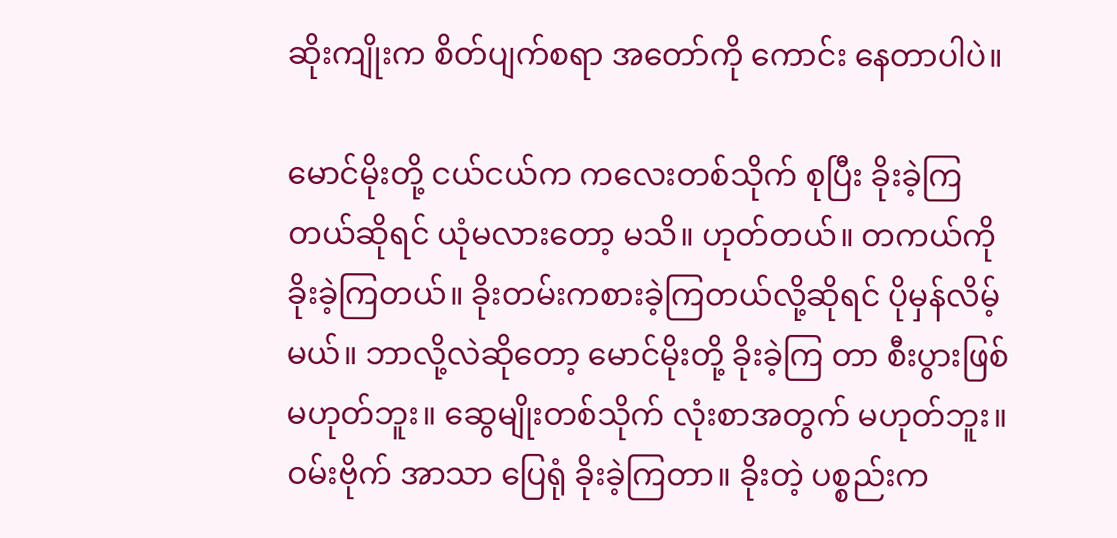ဆိုးကျိုးက စိတ်ပျက်စရာ အတော်ကို ကောင်း နေတာပါပဲ။

မောင်မိုးတို့ ငယ်ငယ်က ကလေးတစ်သိုက် စုပြီး ခိုးခဲ့ကြတယ်ဆိုရင် ယုံမလားတော့ မသိ။ ဟုတ်တယ်။ တကယ်ကို ခိုးခဲ့ကြတယ်။ ခိုးတမ်းကစားခဲ့ကြတယ်လို့ဆိုရင် ပိုမှန်လိမ့်မယ်။ ဘာလို့လဲဆိုတော့ မောင်မိုးတို့ ခိုးခဲ့ကြ တာ စီးပွားဖြစ်မဟုတ်ဘူး။ ဆွေမျိုးတစ်သိုက် လုံးစာအတွက် မဟုတ်ဘူး။ ဝမ်းဗိုက် အာသာ ပြေရုံ ခိုးခဲ့ကြတာ။ ခိုးတဲ့ ပစ္စည်းက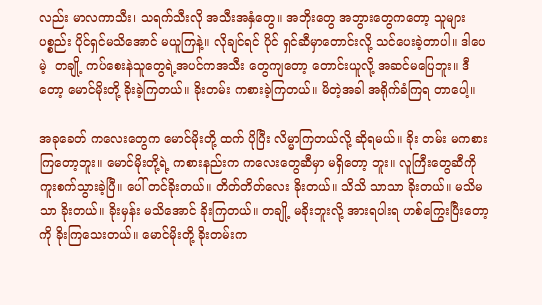လည်း မာလကာသီး၊ သရက်သီးလို အသီးအနှံတွေ။ အဘိုးတွေ အဘွားတွေကတော့ သူများပစ္စည်း ပိုင်ရှင်မသိအောင် မယူကြနဲ့။ လိုချင်ရင် ပိုင် ရှင်ဆီမှာတောင်းလို့ သင်ပေးခဲ့တာပါ။ ဒါပေ မဲ့  တချို့ ကပ်စေးနဲသူတွေရဲ့အပင်ကအသီး တွေကျတော့ တောင်းယူလို့ အဆင်မပြေဘူး။ ဒီတော့ မောင်မိုးတို့ ခိုးခဲ့ကြတယ်။ ခိုးတမ်း ကစားခဲ့ကြတယ်။ မိတဲ့အခါ အရိုက်ခံကြရ တာပေါ့။

အခုခေတ် ကလေးတွေက မောင်မိုးတို့ ထက် ပိုပြီး လိမ္မာကြတယ်လို့ ဆိုရမယ်။ ခိုး တမ်း မကစားကြတော့ဘူး။ မောင်မိုးတို့ရဲ့ ကစားနည်းက ကလေးတွေဆီမှာ မရှိတော့ ဘူး။ လူကြီးတွေဆီကို ကူးစက်သွားခဲ့ပြီ။ ပေါ် တင်ခိုးတယ်။ တိတ်တိတ်လေး ခိုးတယ်။ သိသိ သာသာ ခိုးတယ်။ မသိမသာ ခိုးတယ်။ ခိုးမှန်း မသိအောင် ခိုးကြတယ်။ တချို့ မခိုးဘူးလို့ အားရပါးရ ဟစ်ကြွေးပြီးတော့ကို ခိုးကြသေးတယ်။ မောင်မိုးတို့ ခိုးတမ်းက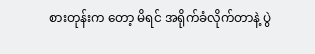စားတုန်းက တော့ မိရင် အရိုက်ခံလိုက်တာနဲ့ ပွဲ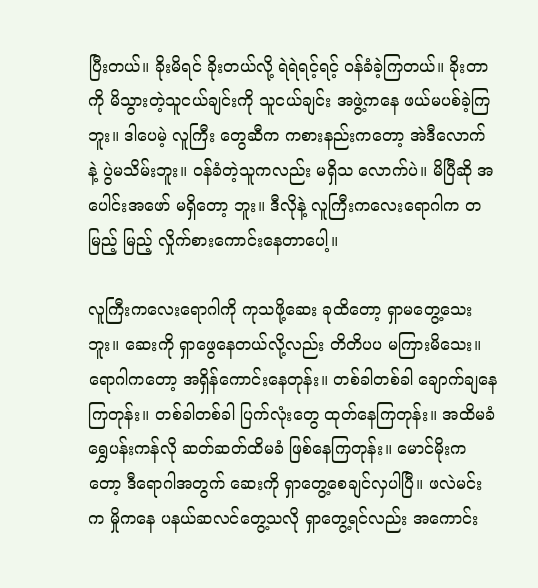ပြီးတယ်။ ခိုးမိရင် ခိုးတယ်လို့ ရဲရဲရင့်ရင့် ဝန်ခံခဲ့ကြတယ်။ ခိုးတာကို မိသွားတဲ့သူငယ်ချင်းကို သူငယ်ချင်း အဖွဲ့ကနေ ဖယ်မပစ်ခဲ့ကြဘူး။ ဒါပေမဲ့ လူကြီး တွေဆီက ကစားနည်းကတော့ အဲဒီလောက် နဲ့ ပွဲမသိမ်းဘူး။ ဝန်ခံတဲ့သူကလည်း မရှိသ လောက်ပဲ။ မိပြီဆို အပေါင်းအဖော် မရှိတော့ ဘူး။ ဒီလိုနဲ့ လူကြီးကလေးရောဂါက တမြည့် မြည့် လှိုက်စားကောင်းနေတာပေါ့။

လူကြီးကလေးရောဂါကို ကုသဖို့ဆေး ခုထိတော့ ရှာမတွေ့သေးဘူး။ ဆေးကို ရှာဖွေနေတယ်လို့လည်း တိတိပပ မကြားမိသေး။ ရောဂါကတော့ အရှိန်ကောင်းနေတုန်း။ တစ်ခါတစ်ခါ ချောက်ချနေကြတုန်း။ တစ်ခါတစ်ခါ ပြက်လုံးတွေ ထုတ်နေကြတုန်း။ အထိမခံ ရွှေပန်းကန်လို ဆတ်ဆတ်ထိမခံ ဖြစ်နေကြတုန်း။ မောင်မိုးကတော့ ဒီရောဂါအတွက် ဆေးကို ရှာတွေ့စေချင်လှပါပြီ။ ဖလဲမင်းက မှိုကနေ ပနယ်ဆလင်တွေ့သလို ရှာတွေ့ရင်လည်း အကောင်း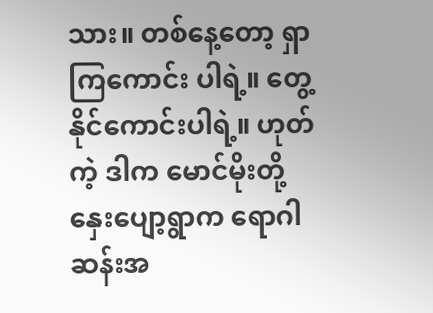သား။ တစ်နေ့တော့ ရှာကြကောင်း ပါရဲ့။ တွေ့နိုင်ကောင်းပါရဲ့။ ဟုတ်ကဲ့ ဒါက မောင်မိုးတို့ နှေးပျော့ရွာက ရောဂါဆန်းအ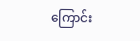ကြောင်း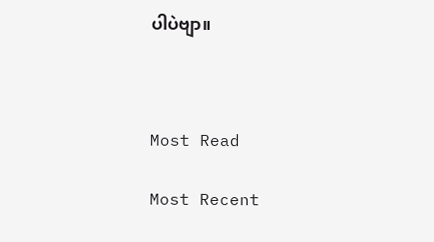ပါပဲဗျာ။



Most Read

Most Recent